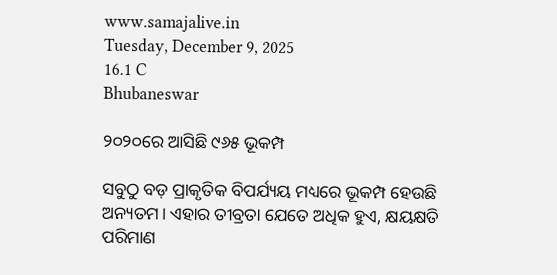www.samajalive.in
Tuesday, December 9, 2025
16.1 C
Bhubaneswar

୨୦୨୦ରେ ଆସିଛି ୯୬୫ ଭୂକମ୍ପ

ସବୁଠୁ ବଡ଼ ପ୍ରାକୃତିକ ବିପର୍ଯ୍ୟୟ ମଧ୍ୟରେ ଭୂକମ୍ପ ହେଉଛି ଅନ୍ୟତମ। ଏହାର ତୀବ୍ରତା ଯେତେ ଅଧିକ ହୁଏ, କ୍ଷୟକ୍ଷତି ପରିମାଣ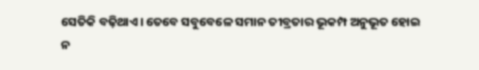ସେତିକି ବଢ଼ିଥାଏ। ତେବେ ସବୁବେଳେ ସମାନ ତୀବ୍ରତାର ଭୂକମ୍ପ ଅନୁଭୂତ ହୋଇ ନ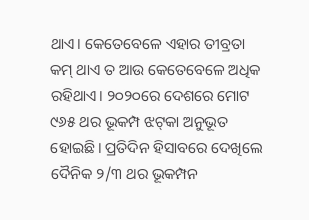ଥାଏ। କେତେବେଳେ ଏହାର ତୀବ୍ରତା କମ୍‌ ଥାଏ ତ ଆଉ କେତେବେଳେ ଅଧିକ ରହିଥାଏ। ୨୦୨୦ରେ ଦେଶରେ ମୋଟ ୯୬୫ ଥର ଭୂକମ୍ପ ଝଟ୍‌କା ଅନୁଭୂତ ହୋଇଛି। ପ୍ରତିଦିନ ହିସାବରେ ଦେଖିଲେ ଦୈନିକ ୨/୩ ଥର ଭୂକମ୍ପନ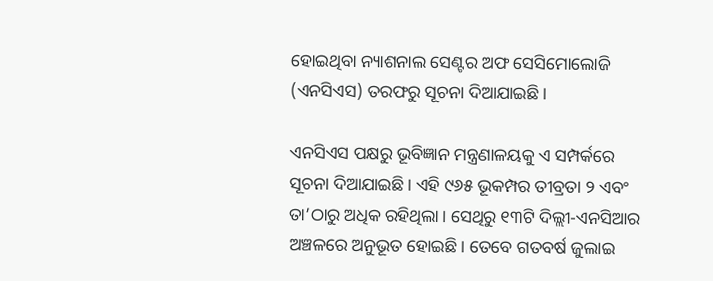ହୋଇଥିବା ନ୍ୟାଶନାଲ ସେଣ୍ଟର ଅଫ ସେସିମୋଲୋଜି (ଏନସିଏସ) ତରଫରୁ ସୂଚନା ଦିଆଯାଇଛି।

ଏନସିଏସ ପକ୍ଷରୁ ଭୂବିଜ୍ଞାନ ମନ୍ତ୍ରଣାଳୟକୁ ଏ ସମ୍ପର୍କରେ ସୂଚନା ଦିଆଯାଇଛି। ଏହି ୯୬୫ ଭୂକମ୍ପର ତୀବ୍ରତା ୨ ଏବଂ ତା’ଠାରୁ ଅଧିକ ରହିଥିଲା। ସେଥିରୁ ୧୩ଟି ଦିଲ୍ଲୀ-ଏନସିଆର ଅଞ୍ଚଳରେ ଅନୁଭୂତ ହୋଇଛି। ତେବେ ଗତବର୍ଷ ଜୁଲାଇ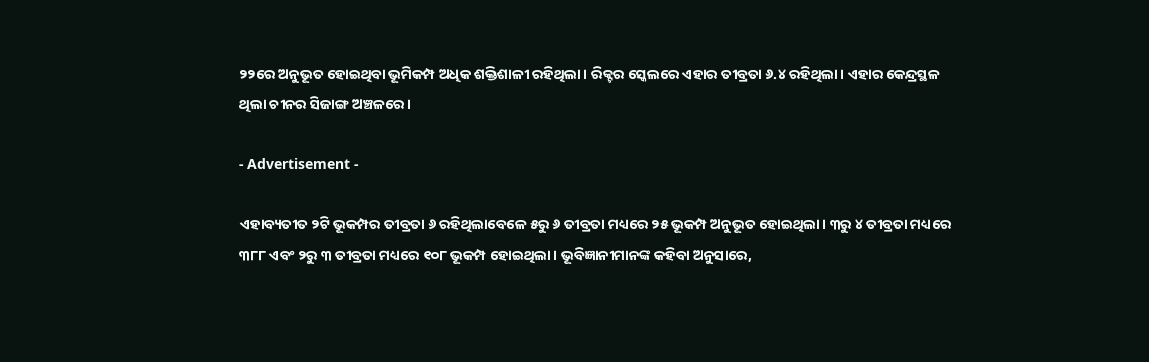୨୨ରେ ଅନୁଭୂତ ହୋଇଥିବା ଭୂମିକମ୍ପ ଅଧିକ ଶକ୍ତିଶାଳୀ ରହିଥିଲା। ରିକ୍ଟର ସ୍କେଲରେ ଏହାର ତୀବ୍ରତା ୬.୪ ରହିଥିଲା। ଏହାର କେନ୍ଦ୍ରସ୍ଥଳ ଥିଲା ଚୀନର ସିଜାଙ୍ଗ ଅଞ୍ଚଳରେ।

- Advertisement -

ଏହାବ୍ୟତୀତ ୨ଟି ଭୂକମ୍ପର ତୀବ୍ରତା ୬ ରହିଥିଲାବେଳେ ୫ରୁ ୬ ତୀବ୍ରତା ମଧ୍ୟରେ ୨୫ ଭୂକମ୍ପ ଅନୁଭୂତ ହୋଇଥିଲା। ୩ରୁ ୪ ତୀବ୍ରତା ମଧ୍ୟରେ ୩୮୮ ଏବଂ ୨ରୁ ୩ ତୀବ୍ରତା ମଧ୍ୟରେ ୧୦୮ ଭୂକମ୍ପ ହୋଇଥିଲା। ଭୂବିଜ୍ଞାନୀମାନଙ୍କ କହିବା ଅନୁସାରେ,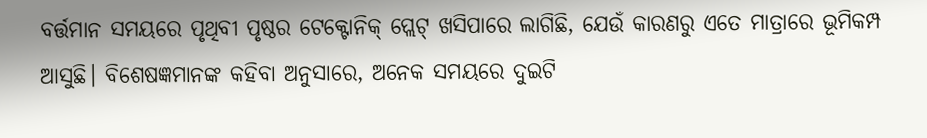ବର୍ତ୍ତମାନ ସମୟରେ ପୃଥିବୀ ପୃଷ୍ଠର ଟେକ୍ଟୋନିକ୍‌ ପ୍ଲେଟ୍‌ ଖସିପାରେ ଲାଗିଛି, ଯେଉଁ କାରଣରୁ ଏତେ ମାତ୍ରାରେ ଭୂମିକମ୍ପ ଆସୁଛି। ବିଶେଷଜ୍ଞମାନଙ୍କ କହିବା ଅନୁସାରେ, ଅନେକ ସମୟରେ ଦୁଇଟି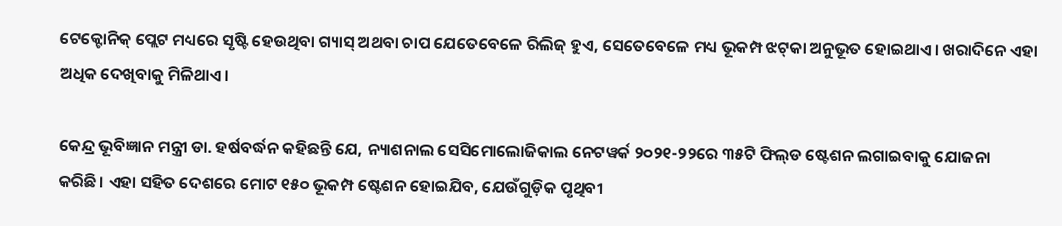ଟେକ୍ଟୋନିକ୍‌ ପ୍ଲେଟ ମଧ୍ୟରେ ସୃଷ୍ଟି ହେଉଥିବା ଗ୍ୟାସ୍‌ ଅଥବା ଚାପ ଯେତେବେଳେ ରିଲିଜ୍‌ ହୁଏ, ସେତେବେଳେ ମଧ୍ୟ ଭୂକମ୍ପ ଝଟ୍‌କା ଅନୁଭୂତ ହୋଇଥାଏ। ଖରାଦିନେ ଏହା ଅଧିକ ଦେଖିବାକୁ ମିଳିଥାଏ।

କେନ୍ଦ୍ର ଭୂବିଜ୍ଞାନ ମନ୍ତ୍ରୀ ଡା. ହର୍ଷବର୍ଦ୍ଧନ କହିଛନ୍ତି ‌ଯେ, ନ୍ୟାଶନାଲ ସେସିମୋଲୋଜିକାଲ ନେଟୱର୍କ ୨୦୨୧-୨୨ରେ ୩୫ଟି ଫିଲ୍‌ଡ ଷ୍ଟେଶନ ଲଗାଇବାକୁ ଯୋଜନା କରିଛି। ଏହା ସହିତ ଦେଶରେ ମୋଟ ୧୫୦ ଭୂକମ୍ପ ଷ୍ଟେଶନ ହୋଇଯିବ, ଯେଉଁଗୁଡ଼ିକ ପୃଥିବୀ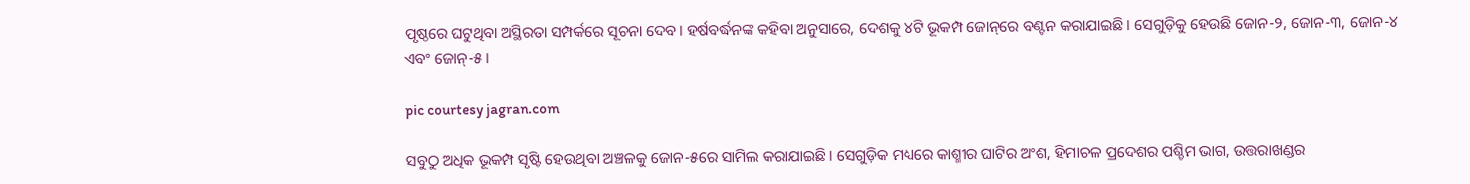ପୃଷ୍ଠରେ ଘଟୁଥିବା ଅସ୍ଥିରତା ସମ୍ପର୍କରେ ସୂଚନା ଦେବ। ହର୍ଷବର୍ଦ୍ଧନଙ୍କ କହିବା ଅନୁସାରେ, ଦେଶକୁ ୪ଟି ଭୂକମ୍ପ ଜୋନ୍‌ରେ ବଣ୍ଟନ କରାଯାଇଛି। ସେଗୁଡ଼ିକୁ ହେଉଛି ଜୋନ-୨, ଜୋନ-୩, ଜୋନ-୪ ଏବଂ ଜୋନ୍‌-୫।

pic courtesy jagran.com

ସବୁଠୁ ଅଧିକ ଭୂକମ୍ପ ସୃଷ୍ଟି ହେଉଥିବା ଅଞ୍ଚଳକୁ ଜୋନ-୫ରେ ସାମିଲ କରାଯାଇଛି। ସେଗୁଡ଼ିକ ମଧ୍ୟରେ କାଶ୍ମୀର ଘାଟିର ଅଂଶ, ହିମାଚଳ ପ୍ରଦେଶର ପଶ୍ଚିମ ଭାଗ, ଉତ୍ତରାଖଣ୍ଡର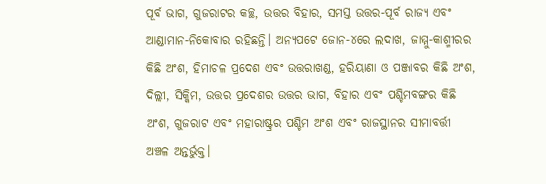ପୂର୍ବ ଭାଗ, ଗୁଜରାଟର କଚ୍ଛ, ଉତ୍ତର ବିହାର, ସମସ୍ତ ଉତ୍ତର-ପୂର୍ବ ରାଜ୍ୟ ଏବଂ ଆଣ୍ଡାମାନ-ନିକୋବାର ରହିଛନ୍ତି। ଅନ୍ୟପଟେ ଜୋନ-୪ରେ ଲଦାଖ, ଜାମ୍ମୁ-କାଶ୍ମୀରର କିଛି ଅଂଶ, ହିମାଚଳ ପ୍ରଦେଶ ଏବଂ ଉତ୍ତରାଖଣ୍ଡ, ହରିୟାଣା ଓ ପଞ୍ଜାବର କିଛି ଅଂଶ, ଦିଲ୍ଲୀ, ସିକ୍କିମ, ଉତ୍ତର ପ୍ରଦେଶର ଉତ୍ତର ଭାଗ, ବିହାର ଏବଂ ପଶ୍ଚିମବଙ୍ଗର କିଛି ଅଂଶ, ଗୁଜରାଟ ଏବଂ ମହାରାଷ୍ଟ୍ରର ପଶ୍ଚିମ ଅଂଶ ଏବଂ ରାଜସ୍ଥାନର ସୀମାବର୍ତ୍ତୀ ଅଞ୍ଚଳ ଅନ୍ତର୍ଭୁକ୍ତ।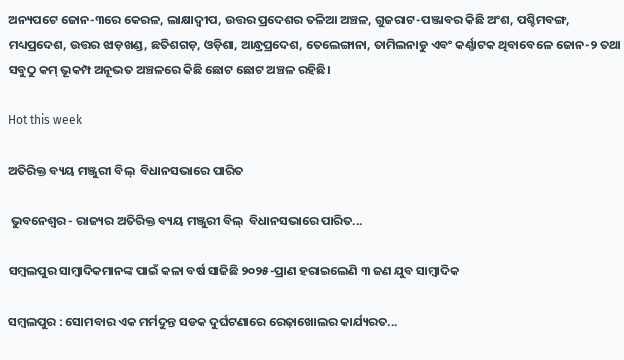ଅନ୍ୟପଟେ ଜୋନ-୩ରେ କେରଳ, ଲାକ୍ଷାଦ୍ବୀପ, ଉତ୍ତର ପ୍ରଦେଶର ତଳିଆ ଅଞ୍ଚଳ, ଗୁଜରାଟ-ପଞ୍ଜାବର କିଛି ଅଂଶ, ପଶ୍ଚିମବଙ୍ଗ, ମଧ୍ୟପ୍ରଦେଶ, ଉତ୍ତର ଝାଡ଼ଖଣ୍ଡ, ଛତିଶଗଡ଼, ଓଡ଼ିଶା, ଆନ୍ଧ୍ରପ୍ରଦେଶ, ତେଲେଙ୍ଗାନା, ତାମିଲନାଡୁ ଏବଂ କର୍ଣ୍ଣାଟକ ଥିବାବେଳେ ଜୋନ-୨ ତଥା ସବୁଠୁ କମ୍‌ ଭୂକମ୍ପ ଅନୂଭତ ଅଞ୍ଚଳରେ କିଛି ଛୋଟ ଛୋଟ ଅଞ୍ଚଳ ରହିଛି।

Hot this week

ଅତିରିକ୍ତ ବ୍ୟୟ ମଞ୍ଜୁରୀ ବିଲ୍  ବିଧାନସଭାରେ ପାରିତ

 ଭୁବନେଶ୍ୱର - ରାଜ୍ୟର ଅତିରିକ୍ତ ବ୍ୟୟ ମଞ୍ଜୁରୀ ବିଲ୍  ବିଧାନସଭାରେ ପାରିତ...

ସମ୍ବଲପୁର ସାମ୍ବାଦିକମାନଙ୍କ ପାଇଁ କଳା ବର୍ଷ ସାଜିଛି ୨୦୨୫-ପ୍ରାଣ ହରାଇଲେଣି ୩ ଜଣ ଯୁବ ସାମ୍ବାଦିକ

ସମ୍ବଲପୁର : ସୋମବାର ଏକ ମର୍ମଦୁନ୍ତ ସଡକ ଦୁର୍ଘଟଣାରେ ରେଢ଼ାଖୋଲର କାର୍ଯ୍ୟରତ...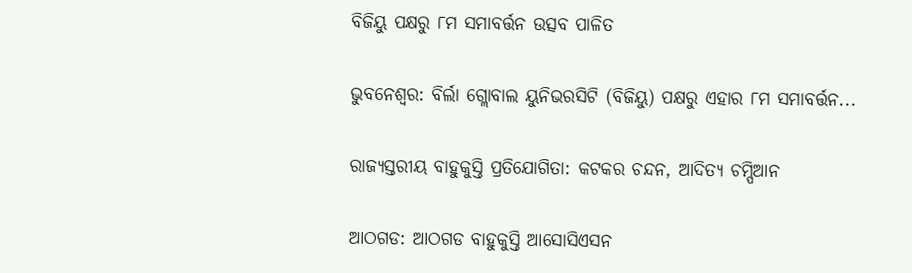ବିଜିୟୁ ପକ୍ଷରୁ ୮ମ ସମାବର୍ତ୍ତନ ଉତ୍ସବ ପାଳିତ

ଭୁବନେଶ୍ୱର: ବିର୍ଲା ଗ୍ଲୋବାଲ ୟୁନିଭରସିଟି (ବିଜିୟୁ) ପକ୍ଷରୁ ଏହାର ୮ମ ସମାବର୍ତ୍ତନ...

ରାଜ୍ୟସ୍ତରୀୟ ବାହୁକୁସ୍ତି ପ୍ରତିଯୋଗିତା: କଟକର ଚନ୍ଦନ, ଆଦିତ୍ୟ ଚମ୍ପିଆନ

ଆଠଗଡ: ଆଠଗଡ ବାହୁକୁସ୍ତି ଆସୋସିଏସନ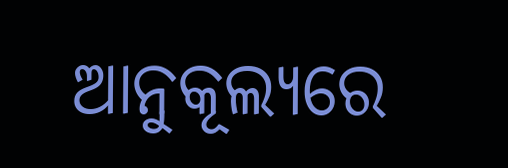ଆନୁକୂଲ୍ୟରେ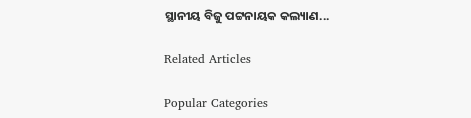ସ୍ଥାନୀୟ ବିଜୁ ପଟ୍ଟନାୟକ କଲ୍ୟାଣ...

Related Articles

Popular Categories